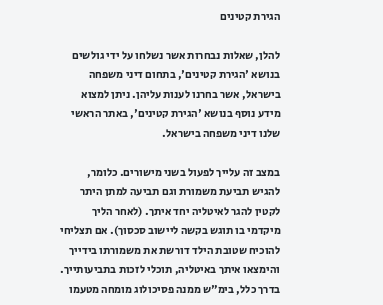הגירת קטינים

להלן, שאלות נבחרות אשר נשלחו על ידי גולשים בנושא 'הגירת קטינים', בתחום דיני משפחה בישראל, אשר בחרנו לענות עליהן. ניתן למצוא מידע נוסף בנושא 'הגירת קטינים', באתר הראשי שלנו דיני משפחה בישראל.

במצב זה עלייך לפעול בשני מישורים. כלומר, להגיש תביעת משמורת וגם תביעה למתן היתר לקטין להגר לאיטליה יחד איתך. (לאחר הליך מיקדמי בו תוגש בקשה ליישוב סכסוך). אם תצליחי להוכיח שטובת הילד דורשת את משמורתו בידייך והימצאו איתך באיטליה, תוכלי לזכות בתביעותייך. בדרך כלל, בימ"ש ממנה פסיכולוג מומחה מטעמו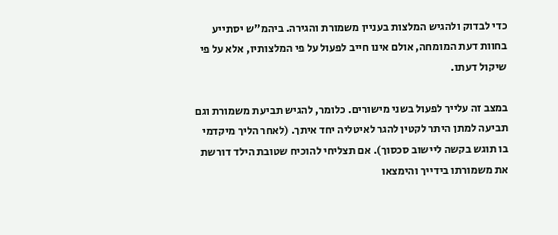כדי לבדוק ולהגיש המלצות בעניין משמורת והגירה. ביהמ"ש יסתייע בחוות דעת המומחה, אולם אינו חייב לפעול על פי המלצותיו, אלא על פי שיקול דעתו.

במצב זה עלייך לפעול בשני מישורים. כלומר, להגיש תביעת משמורת וגם תביעה למתן היתר לקטין להגר לאיטליה יחד איתך. (לאחר הליך מיקדמי בו תוגש בקשה ליישוב סכסוך). אם תצליחי להוכיח שטובת הילד דורשת את משמורתו בידייך והימצאו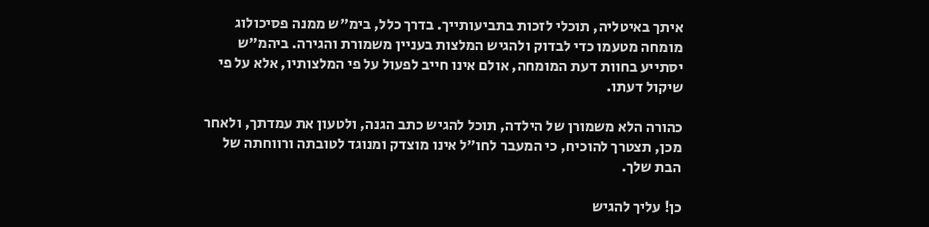איתך באיטליה, תוכלי לזכות בתביעותייך. בדרך כלל, בימ"ש ממנה פסיכולוג מומחה מטעמו כדי לבדוק ולהגיש המלצות בעניין משמורת והגירה. ביהמ"ש יסתייע בחוות דעת המומחה, אולם אינו חייב לפעול על פי המלצותיו, אלא על פי שיקול דעתו.

כהורה הלא משמורן של הילדה, תוכל להגיש כתב הגנה, ולטעון את עמדתך, ולאחר מכן, תצטרך להוכיח, כי המעבר לחו"ל אינו מוצדק ומנוגד לטובתה ורווחתה של הבת שלך.

כן! עליך להגיש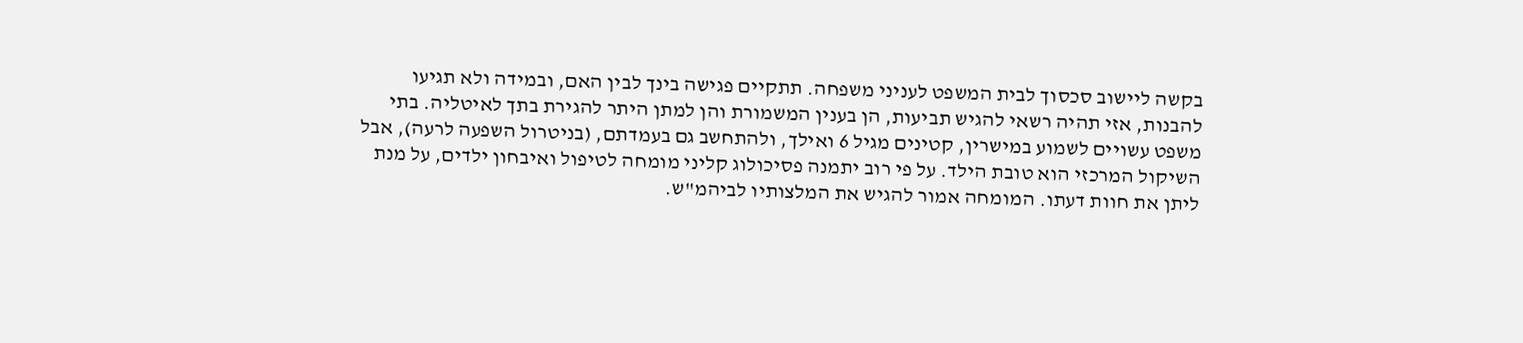בקשה ליישוב סכסוך לבית המשפט לעניני משפחה. תתקיים פגישה בינך לבין האם, ובמידה ולא תגיעו להבנות, אזי תהיה רשאי להגיש תביעות, הן בענין המשמורת והן למתן היתר להגירת בתך לאיטליה. בתי משפט עשויים לשמוע במישרין, קטינים מגיל 6 ואילך, ולהתחשב גם בעמדתם, (בניטרול השפעה לרעה), אבל השיקול המרכזי הוא טובת הילד. על פי רוב יתמנה פסיכולוג קליני מומחה לטיפול ואיבחון ילדים, על מנת ליתן את חוות דעתו. המומחה אמור להגיש את המלצותיו לביהמ"ש.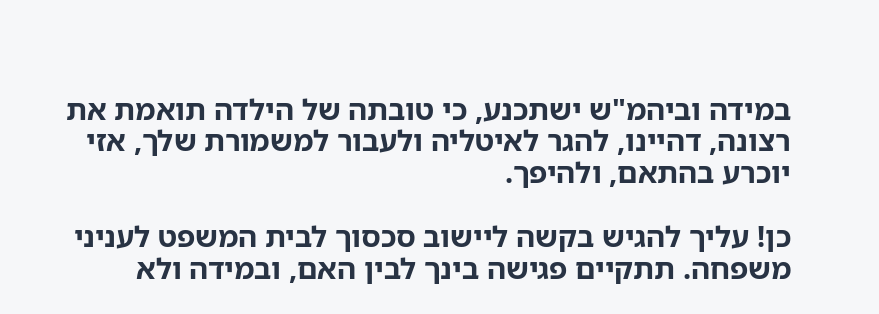במידה וביהמ"ש ישתכנע, כי טובתה של הילדה תואמת את רצונה, דהיינו, להגר לאיטליה ולעבור למשמורת שלך, אזי יוכרע בהתאם, ולהיפך.

כן! עליך להגיש בקשה ליישוב סכסוך לבית המשפט לעניני משפחה. תתקיים פגישה בינך לבין האם, ובמידה ולא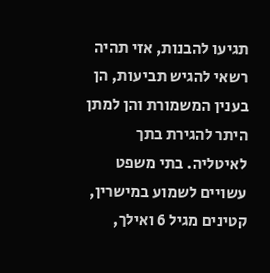תגיעו להבנות, אזי תהיה רשאי להגיש תביעות, הן בענין המשמורת והן למתן היתר להגירת בתך לאיטליה. בתי משפט עשויים לשמוע במישרין, קטינים מגיל 6 ואילך,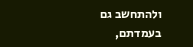ולהתחשב גם בעמדתם,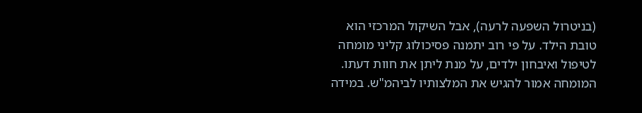(בניטרול השפעה לרעה), אבל השיקול המרכזי הוא טובת הילד. על פי רוב יתמנה פסיכולוג קליני מומחה לטיפול ואיבחון ילדים, על מנת ליתן את חוות דעתו. המומחה אמור להגיש את המלצותיו לביהמ"ש. במידה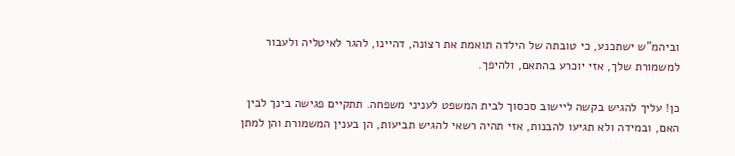וביהמ"ש ישתכנע, כי טובתה של הילדה תואמת את רצונה, דהיינו, להגר לאיטליה ולעבור למשמורת שלך, אזי יוכרע בהתאם, ולהיפך.

כן! עליך להגיש בקשה ליישוב סכסוך לבית המשפט לעניני משפחה. תתקיים פגישה בינך לבין האם, ובמידה ולא תגיעו להבנות, אזי תהיה רשאי להגיש תביעות, הן בענין המשמורת והן למתן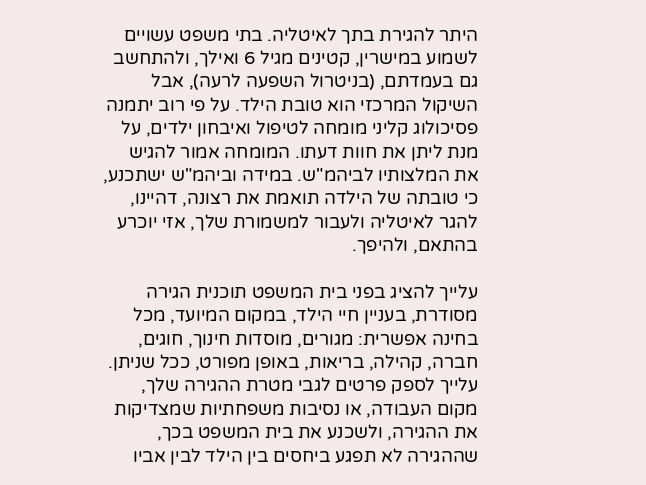היתר להגירת בתך לאיטליה. בתי משפט עשויים לשמוע במישרין, קטינים מגיל 6 ואילך, ולהתחשב גם בעמדתם, (בניטרול השפעה לרעה), אבל השיקול המרכזי הוא טובת הילד. על פי רוב יתמנה פסיכולוג קליני מומחה לטיפול ואיבחון ילדים, על מנת ליתן את חוות דעתו. המומחה אמור להגיש את המלצותיו לביהמ"ש. במידה וביהמ"ש ישתכנע, כי טובתה של הילדה תואמת את רצונה, דהיינו, להגר לאיטליה ולעבור למשמורת שלך, אזי יוכרע בהתאם, ולהיפך.

עלייך להציג בפני בית המשפט תוכנית הגירה מסודרת, בעניין חיי הילד, במקום המיועד, מכל בחינה אפשרית: מגורים, מוסדות חינוך, חוגים, חברה, קהילה, בריאות, באופן מפורט, ככל שניתן. עלייך לספק פרטים לגבי מטרת ההגירה שלך, מקום העבודה, או נסיבות משפחתיות שמצדיקות את ההגירה, ולשכנע את בית המשפט בכך, שההגירה לא תפגע ביחסים בין הילד לבין אביו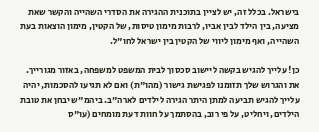בישראל. בכלל זה, יש לציין בתוכנית ההגירה את הסדרי השהייה והקשר שאת מציעה, בין הילד לבין אביו, לרבות מימון טיסות, של הקטין, מימון הוצאות בעת השהייה, ואף מימון ליווי של הקטין בין ישראל לחו"ל.

כן! עלייך להגיש בקשה ליישוב סכסוך לבית המשפט למשפחה, באזור מגורייך. את והגרוש שלך תזומנו לפגישת גישור (מהו"ת) ואם לא תגיעו להסכמות, יהיה עלייך להגיש תביעה למתן היתר הגירה לילדים לארה"ב. ביהמ"ש יבחן את טובת הילדים, ויחליט, על פי רוב, בהסתמך על חוות דעת מומחים (עו"ס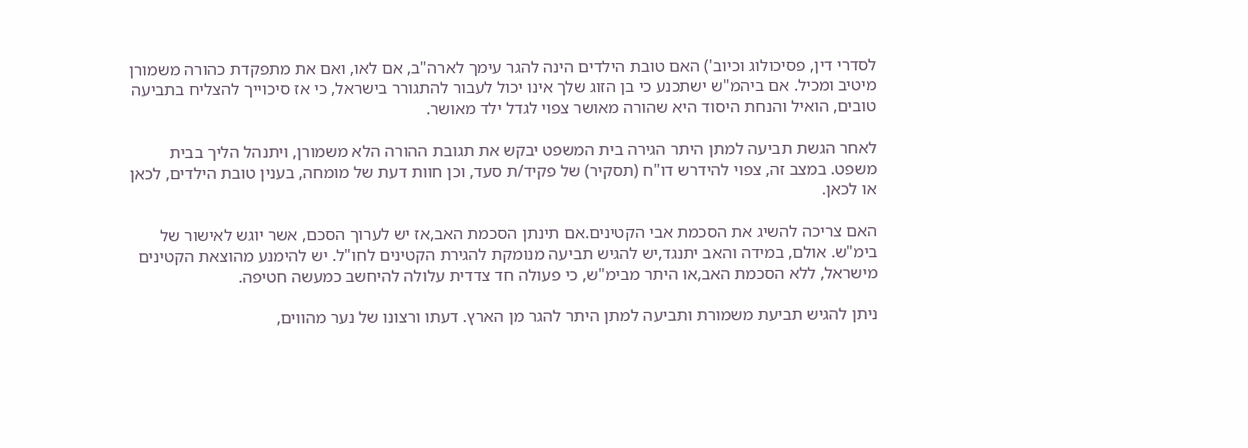לסדרי דין, פסיכולוג וכיוב') האם טובת הילדים הינה להגר עימך לארה"ב, אם לאו, ואם את מתפקדת כהורה משמורן מיטיב ומכיל. אם ביהמ"ש ישתכנע כי בן הזוג שלך אינו יכול לעבור להתגורר בישראל, כי אז סיכוייך להצליח בתביעה טובים, הואיל והנחת היסוד היא שהורה מאושר צפוי לגדל ילד מאושר.

לאחר הגשת תביעה למתן היתר הגירה בית המשפט יבקש את תגובת ההורה הלא משמורן, ויתנהל הליך בבית משפט. במצב זה, צפוי להידרש דו"ח (תסקיר) של פקיד/ת סעד, וכן חוות דעת של מומחה, בענין טובת הילדים, לכאן או לכאן.

האם צריכה להשיג את הסכמת אבי הקטינים.אם תינתן הסכמת האב,אז יש לערוך הסכם, אשר יוגש לאישור של בימ"ש. אולם, במידה והאב יתנגד,יש להגיש תביעה מנומקת להגירת הקטינים לחו"ל. יש להימנע מהוצאת הקטינים מישראל, ללא הסכמת האב,או היתר מבימ"ש, כי פעולה חד צדדית עלולה להיחשב כמעשה חטיפה.

ניתן להגיש תביעת משמורת ותביעה למתן היתר להגר מן הארץ. דעתו ורצונו של נער מהווים,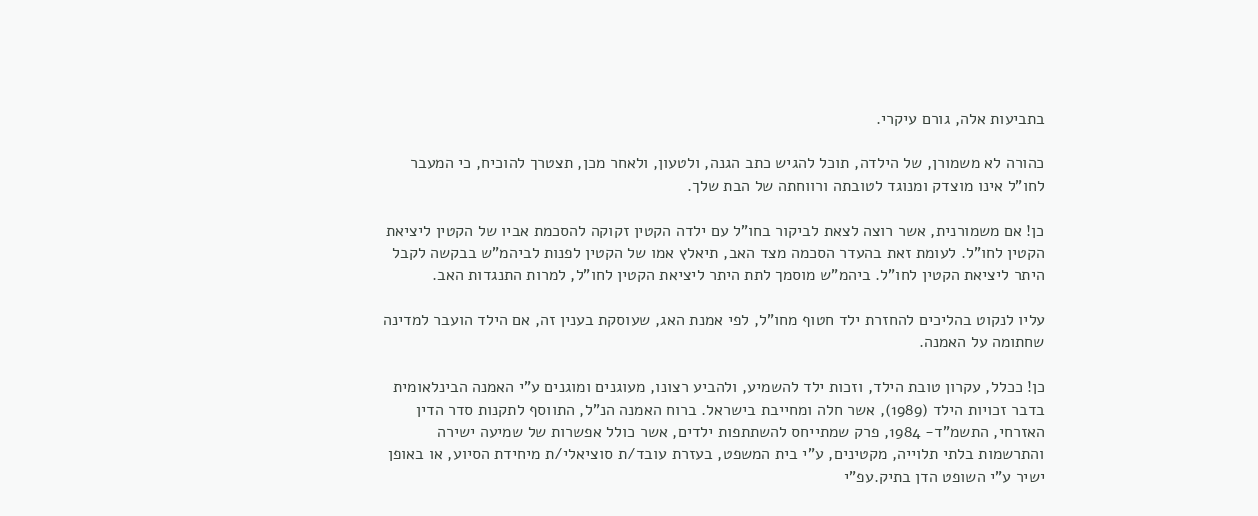בתביעות אלה, גורם עיקרי.

כהורה לא משמורן, של הילדה, תוכל להגיש כתב הגנה, ולטעון, ולאחר מכן, תצטרך להוכיח, כי המעבר לחו"ל אינו מוצדק ומנוגד לטובתה ורווחתה של הבת שלך.

כן! אם משמורנית, אשר רוצה לצאת לביקור בחו"ל עם ילדה הקטין זקוקה להסכמת אביו של הקטין ליציאת הקטין לחו"ל. לעומת זאת בהעדר הסכמה מצד האב, תיאלץ אמו של הקטין לפנות לביהמ"ש בבקשה לקבל היתר ליציאת הקטין לחו"ל. ביהמ"ש מוסמך לתת היתר ליציאת הקטין לחו"ל, למרות התנגדות האב.

עליו לנקוט בהליכים להחזרת ילד חטוף מחו"ל, לפי אמנת האג, שעוסקת בענין זה, אם הילד הועבר למדינה שחתומה על האמנה.

כן! ככלל, עקרון טובת הילד, וזכות ילד להשמיע, ולהביע רצונו, מעוגנים ומוגנים ע"י האמנה הבינלאומית בדבר זכויות הילד (1989), אשר חלה ומחייבת בישראל. ברוח האמנה הנ"ל, התווסף לתקנות סדר הדין האזרחי, התשמ"ד- 1984, פרק שמתייחס להשתתפות ילדים, אשר כולל אפשרות של שמיעה ישירה והתרשמות בלתי תלוייה, מקטינים, ע"י בית המשפט, בעזרת עובד/ת סוציאלי/ת מיחידת הסיוע, או באופן ישיר ע"י השופט הדן בתיק.עפ"י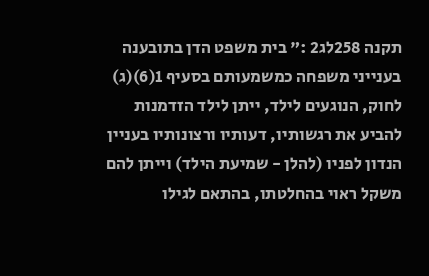תקנה 258לג2 :" בית משפט הדן בתובענה בענייני משפחה כמשמעותם בסעיף 1(6)(ג) לחוק, הנוגעים לילד, ייתן לילד הזדמנות להביע את רגשותיו, דעותיו ורצונותיו בעניין הנדון לפניו (להלן - שמיעת הילד) וייתן להם משקל ראוי בהחלטתו, בהתאם לגילו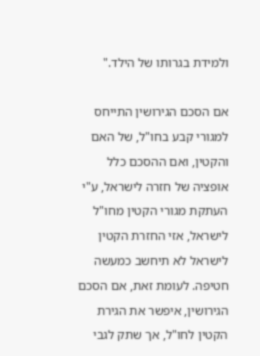ולמידת בגרותו של הילד."

אם הסכם הגירושין התייחס למגורי קבע בחו"ל, של האם והקטין, ואם ההסכם כלל אופציה של חזרה לישראל, ע"י העתקת מגורי הקטין מחו"ל לישראל, אזי החזרת הקטין לישראל לא תיחשב כמעשה חטיפה. לעומת זאת, אם הסכם הגירושין, איפשר את הגירת הקטין לחו"ל, אך שתק לגבי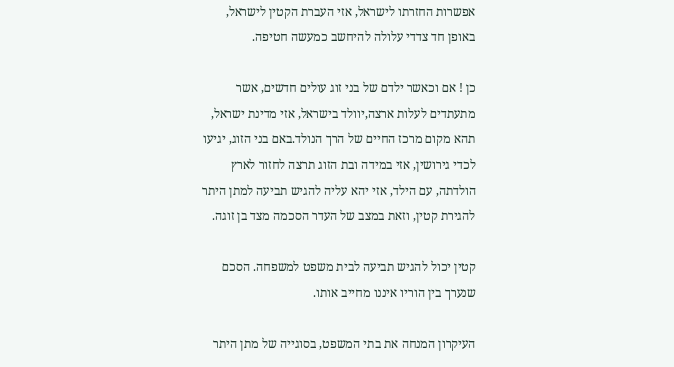אפשרות החזרתו לישראל, אזי העברת הקטין לישראל, באופן חד צדדי עלולה להיחשב כמעשה חטיפה.

כן ! אם וכאשר ילדם של בני זוג עולים חדשים, אשר מתעתדים לעלות ארצה,יוולד בישראל, אזי מדינת ישראל, תהא מקום מרכז החיים של הרך הנולד.באם בני הזוג, יגיעו לכדי גירושין, אזי במידה ובת הזוג תרצה לחזור לארץ הולדתה, עם הילד, אזי יהא עליה להגיש תביעה למתן היתר להגירת קטין, וזאת במצב של העדר הסכמה מצד בן זוגה.

קטין יכול להגיש תביעה לבית משפט למשפחה. הסכם שנערך בין הוריו איננו מחייב אותו.

העיקרון המנחה את בתי המשפט, בסוגייה של מתן היתר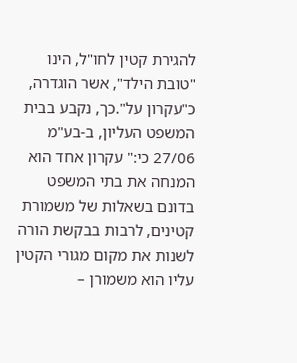להגירת קטין לחו"ל, הינו "טובת הילד", אשר הוגדרה, כ"עקרון על".כך, נקבע בבית המשפט העליון, ב-בע"מ 27/06 כי:" עקרון אחד הוא המנחה את בתי המשפט בדונם בשאלות של משמורת קטינים, לרבות בבקשת הורה לשנות את מקום מגורי הקטין עליו הוא משמורן –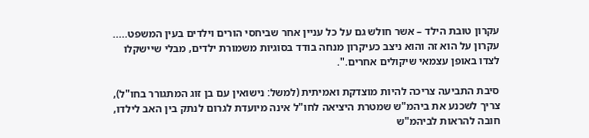עקרון טובת הילד – אשר חולש גם על כל עניין אחר שביחסי הורים וילדים בעין המשפט..... עקרון על הוא זה והוא ניצב כעיקרון מנחה בודד בסוגיות משמורת ילדים, מבלי שיישקלו לצדו באופן עצמאי שיקולים אחרים.".

סיבת התביעה צריכה להיות מוצדקת ואמיתית (למשל: נישואין עם בן זוג המתגורר בחו"ל), צריך לשכנע את ביהמ"ש שמטרת היציאה לחו"ל אינה מיועדת לגרום לנתק בין האב לילדו, חובה להראות לביהמ"ש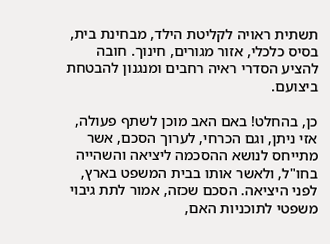תשתית ראויה לקליטת הילד, מבחינת בית, בסיס כלכלי, אזור מגורים, חינוך. חובה להציע הסדרי ראיה רחבים ומנגנון להבטחת ביצועם.

כן, בהחלט! באם האב מוכן לשתף פעולה, אזי ניתן, וגם הכרחי, לערוך הסכם, אשר מתייחס לנושא ההסכמה ליציאה והשהייה בחו"ל, ולאשר אותו בבית המשפט בארץ, לפני היציאה. הסכם שכזה, אמור לתת גיבוי משפטי לתוכניות האם,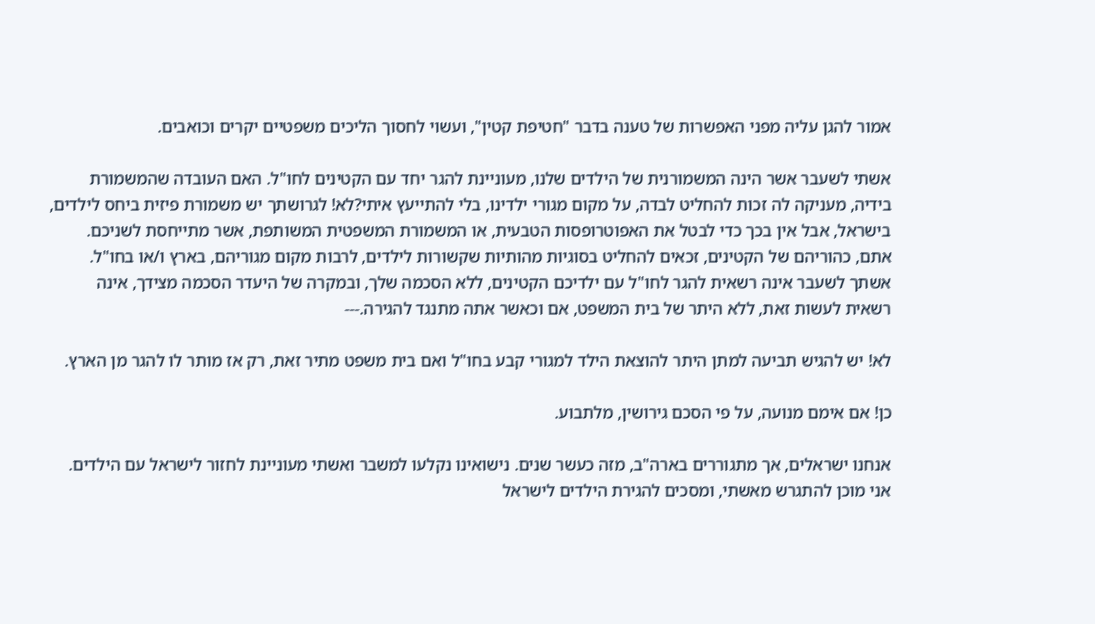אמור להגן עליה מפני האפשרות של טענה בדבר "חטיפת קטין", ועשוי לחסוך הליכים משפטיים יקרים וכואבים.

אשתי לשעבר אשר הינה המשמורנית של הילדים שלנו, מעוניינת להגר יחד עם הקטינים לחו"ל. האם העובדה שהמשמורת בידיה, מעניקה לה זכות להחליט לבדה, על מקום מגורי ילדינו, בלי להתייעץ איתי?לא! לגרושתך יש משמורת פיזית ביחס לילדים, בישראל, אבל אין בכך כדי לבטל את האפוטרופסות הטבעית, או המשמורת המשפטית המשותפת, אשר מתייחסת לשניכם. אתם, כהוריהם של הקטינים, זכאים להחליט בסוגיות מהותיות שקשורות לילדים, לרבות מקום מגוריהם, בארץ ו/או בחו"ל. אשתך לשעבר אינה רשאית להגר לחו"ל עם ילדיכם הקטינים, ללא הסכמה שלך, ובמקרה של היעדר הסכמה מצידך, אינה רשאית לעשות זאת, ללא היתר של בית המשפט, אם וכאשר אתה מתנגד להגירה.---

לא! יש להגיש תביעה למתן היתר להוצאת הילד למגורי קבע בחו"ל ואם בית משפט מתיר זאת, רק אז מותר לו להגר מן הארץ.

כן! אם אימם מנועה, על פי הסכם גירושין, מלתבוע.

אנחנו ישראלים, אך מתגוררים בארה"ב, מזה כעשר שנים. נישואינו נקלעו למשבר ואשתי מעוניינת לחזור לישראל עם הילדים. אני מוכן להתגרש מאשתי, ומסכים להגירת הילדים לישראל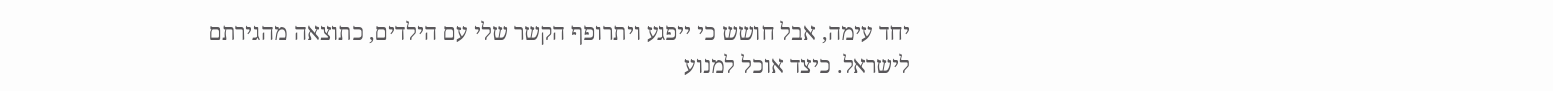יחד עימה, אבל חושש כי ייפגע ויתרופף הקשר שלי עם הילדים, כתוצאה מהגירתם לישראל. כיצד אוכל למנוע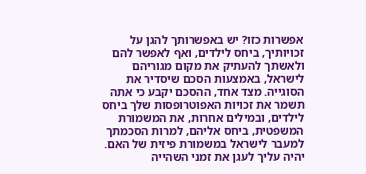אפשרות כזו? יש באפשרותך להגן על זכויותיך, ביחס לילדים, ואף לאפשר להם ולאשתך להעתיק את מקום מגוריהם לישראל, באמצעות הסכם שיסדיר את הסוגייה. מצד אחד, ההסכם יקבע כי אתה תשמר את זכויות האפוטרופסות שלך ביחס לילדים, ובמילים אחרות, את המשמורת המשפטית, ביחס אליהם, למרות הסכמתך למעבר לישראל במשמורת פיזית של האם. יהיה עליך לעגן את זמני השהייה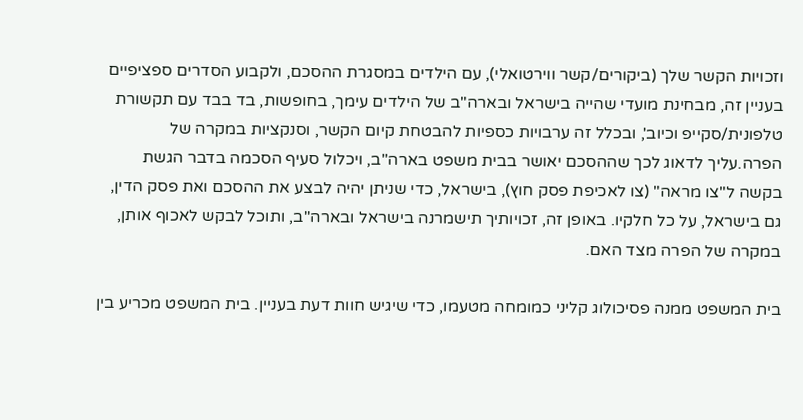וזכויות הקשר שלך (ביקורים/קשר ווירטואלי), עם הילדים במסגרת ההסכם, ולקבוע הסדרים ספציפיים בעניין זה, מבחינת מועדי שהייה בישראל ובארה"ב של הילדים עימך, בחופשות, בד בבד עם תקשורת טלפונית/סקייפ וכיוב', ובכלל זה ערבויות כספיות להבטחת קיום הקשר, וסנקציות במקרה של הפרה.עליך לדאוג לכך שההסכם יאושר בבית משפט בארה"ב, ויכלול סעיף הסכמה בדבר הגשת בקשה ל"צו מראה" (צו לאכיפת פסק חוץ), בישראל, כדי שניתן יהיה לבצע את ההסכם ואת פסק הדין, גם בישראל, על כל חלקיו. באופן זה, זכויותיך תישמרנה בישראל ובארה"ב, ותוכל לבקש לאכוף אותן, במקרה של הפרה מצד האם.

בית המשפט ממנה פסיכולוג קליני כמומחה מטעמו, כדי שיגיש חוות דעת בעניין. בית המשפט מכריע בין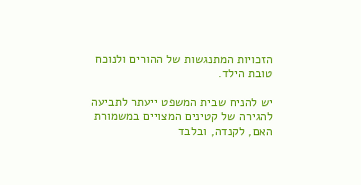הזכויות המתנגשות של ההורים ולנוכח טובת הילד.

יש להניח שבית המשפט ייעתר לתביעה להגירה של קטינים המצויים במשמורת האם, לקנדה, ובלבד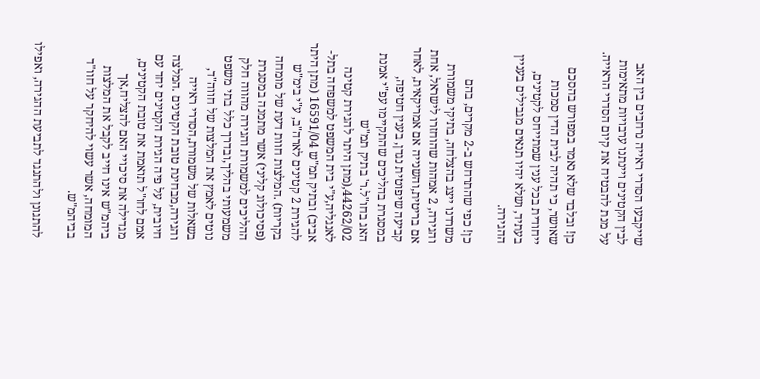שייקבעו הסדרי ראייה נרחבים בין האב לבין הקטינים ויינתנו ערבויות מתאימות על מנת להבטיח את קיום הסדרי הראייה.

כן! ובלבד שלא נאמר במפורש בהסכם שאושר, כי תהיה לבית הדין סמכות ייחודית בכל ענין שמתייחס לקטינים, בעתיד, ושלא יהיו תנאים מגבילים בעניין ההגירה.

כן! כפי שהתרחש ב-2 מקרים, בהם משרדנו ייצג בהצלחה, בתיקי משמורת והגירה, 2 אמהות שהוחזרו לישראל, אחת אם בריטית,והשנייה אם אמריקאית, לאחר קביעה שיפוטית נגדן, בענין חטיפה, במסגרת בהליכים שהתקיימו עפ"י אמנת האג בחו"ל.ר' בתיק תמ"ש 44262/02,(מתן היתר להגירת קטינה לאנגליה,ע"י בית המשפט למשפחה בתל-אביב) ובתיק תמ"ש 16591/04 (מתן היתר להגירת 2 קטינים לארה"ב, ע"י בימ"ש בקריות) .המלצות חוות דעת של מומחה (פסיכולוג קליני) אשר מתמנה במסגרת ההליכים למשמורת והגירה מהווה חלק משמעותי בהליך,ובדרך כלל בתי משפט נוטים לאמץ את המלצות של חווה"ד, בשאלות של משמורת,הסדרי ראייה והגירה,מבחינת טובת הקטינים .המלצה חיובית, על פיה הגירת הקטינים יחד עם אמם לחו"ל תואמת את טובת הקטינים, מגדילה את סיכויי האם להצליח,אך ביהמ"ש אינו חייב לקבל את המלצות המומחה, אשר עשוי להיחקר על חוו"ד בביהמ"ש.

להתגונן ולהתנגד לתביעת ההגירה, ואפילו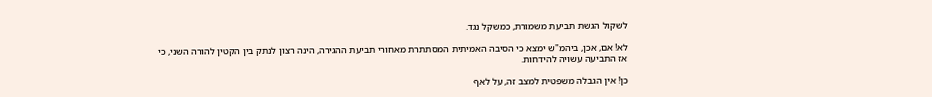לשקול הגשת תביעת משמורת, כמשקל נגד.

לא! אם, אכן, ביהמ"ש ימצא כי הסיבה האמיתית המסתתרת מאחורי תביעת ההגירה, הינה רצון לנתק בין הקטין להורה השני, כי אז התביעה עשויה להידחות.

כן! אין הגבלה משפטית למצב זה, על לאף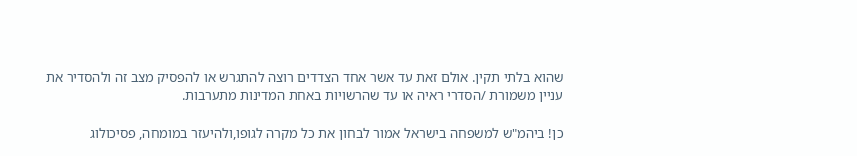שהוא בלתי תקין. אולם זאת עד אשר אחד הצדדים רוצה להתגרש או להפסיק מצב זה ולהסדיר את עניין משמורת /הסדרי ראיה או עד שהרשויות באחת המדינות מתערבות.

כן! ביהמ"ש למשפחה בישראל אמור לבחון את כל מקרה לגופו,ולהיעזר במומחה, פסיכולוג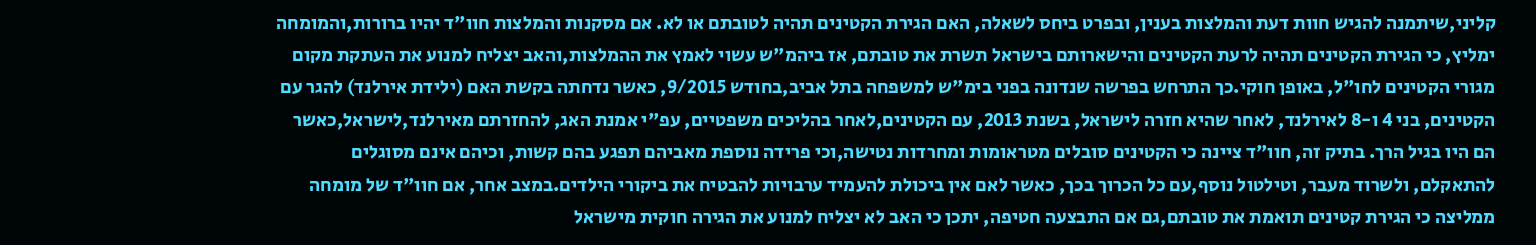קליני,שיתמנה להגיש חוות דעת והמלצות בענין, ובפרט ביחס לשאלה, האם הגירת הקטינים תהיה לטובתם או לא. אם מסקנות והמלצות חוו"ד יהיו ברורות,והמומחה ימליץ, כי הגירת הקטינים תהיה לרעת הקטינים והישארותם בישראל תשרת את טובתם, אז ביהמ"ש עשוי לאמץ את ההמלצות,והאב יצליח למנוע את העתקת מקום מגורי הקטינים לחו"ל, באופן חוקי.כך התרחש בפרשה שנדונה בפני בימ"ש למשפחה בתל אביב,בחודש 9/2015, כאשר נדחתה בקשת האם (ילידת אירלנד) להגר עם הקטינים, בני 4 ו-8 לאירלנד, לאחר שהיא חזרה לישראל, בשנת 2013, עם הקטינים,לאחר בהליכים משפטיים, עפ"י אמנת האג, להחזרתם מאירלנד,לישראל,כאשר הם היו בגיל הרך. בתיק זה, חוו"ד ציינה כי הקטינים סובלים מטראומות ומחרדות נטישה,וכי פרידה נוספת מאביהם תפגע בהם קשות, וכיהם אינם מסוגלים להתאקלם, ולשרוד מעבר, וטילטול נוסף,עם כל הכרוך בכך, כאשר לאם אין ביכולת להעמיד ערבויות להבטיח את ביקורי הילדים.במצב אחר, אם חוו"ד של מומחה ממליצה כי הגירת קטינים תואמת את טובתם,גם אם התבצעה חטיפה, יתכן כי האב לא יצליח למנוע את הגירה חוקית מישראל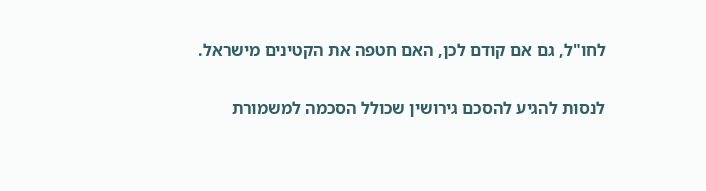לחו"ל, גם אם קודם לכן, האם חטפה את הקטינים מישראל.

לנסות להגיע להסכם גירושין שכולל הסכמה למשמורת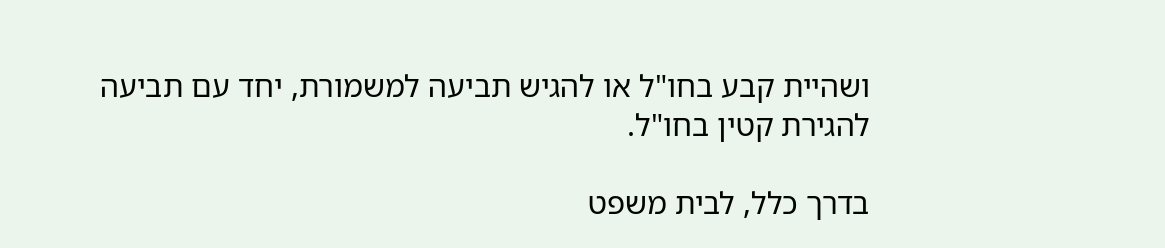ושהיית קבע בחו"ל או להגיש תביעה למשמורת, יחד עם תביעה להגירת קטין בחו"ל.

בדרך כלל, לבית משפט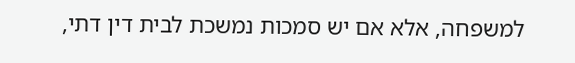למשפחה, אלא אם יש סמכות נמשכת לבית דין דתי,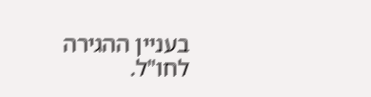בעניין ההגירה לחו"ל.